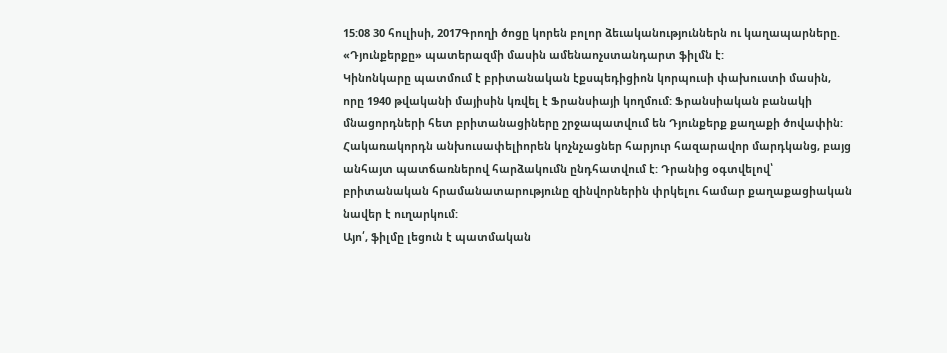15:08 30 հուլիսի, 2017Գրողի ծոցը կորեն բոլոր ձեւականություններն ու կաղապարները. «Դյունքերքը» պատերազմի մասին ամենաոչստանդարտ ֆիլմն է:
Կինոնկարը պատմում է բրիտանական էքսպեդիցիոն կորպուսի փախուստի մասին, որը 1940 թվականի մայիսին կռվել է Ֆրանսիայի կողմում: Ֆրանսիական բանակի մնացորդների հետ բրիտանացիները շրջապատվում են Դյունքերք քաղաքի ծովափին: Հակառակորդն անխուսափելիորեն կոչնչացներ հարյուր հազարավոր մարդկանց, բայց անհայտ պատճառներով հարձակումն ընդհատվում է: Դրանից օգտվելով՝ բրիտանական հրամանատարությունը զինվորներին փրկելու համար քաղաքացիական նավեր է ուղարկում:
Այո՛, ֆիլմը լեցուն է պատմական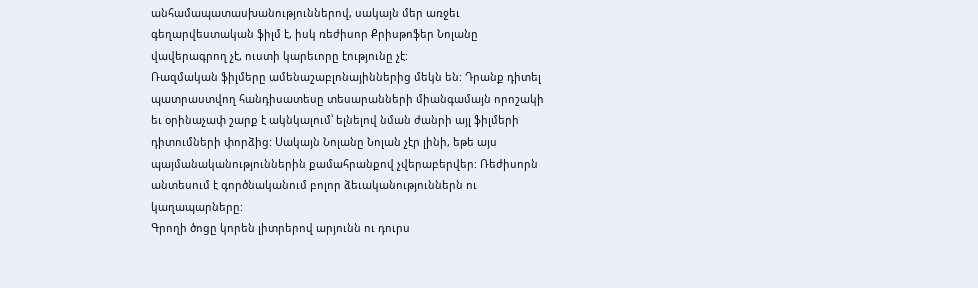անհամապատասխանություններով, սակայն մեր առջեւ գեղարվեստական ֆիլմ է, իսկ ռեժիսոր Քրիսթոֆեր Նոլանը վավերագրող չէ, ուստի կարեւորը էությունը չէ:
Ռազմական ֆիլմերը ամենաշաբլոնայիններից մեկն են: Դրանք դիտել պատրաստվող հանդիսատեսը տեսարանների միանգամայն որոշակի եւ օրինաչափ շարք է ակնկալում՝ ելնելով նման ժանրի այլ ֆիլմերի դիտումների փորձից: Սակայն Նոլանը Նոլան չէր լինի, եթե այս պայմանականություններին քամահրանքով չվերաբերվեր: Ռեժիսորն անտեսում է գործնականում բոլոր ձեւականություններն ու կաղապարները:
Գրողի ծոցը կորեն լիտրերով արյունն ու դուրս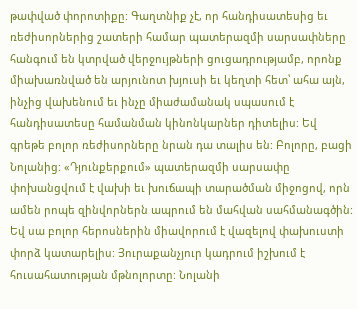թափված փորոտիքը: Գաղտնիք չէ, որ հանդիսատեսից եւ ռեժիսորներից շատերի համար պատերազմի սարսափները հանգում են կտրված վերջույթների ցուցադրությամբ, որոնք միախառնված են արյունոտ խյուսի եւ կեղտի հետ՝ ահա այն, ինչից վախենում եւ ինչը միաժամանակ սպասում է հանդիսատեսը համանման կինոնկարներ դիտելիս: Եվ գրեթե բոլոր ռեժիսորները նրան դա տալիս են: Բոլորը, բացի Նոլանից: «Դյունքերքում» պատերազմի սարսափը փոխանցվում է վախի եւ խուճապի տարածման միջոցով, որն ամեն րոպե զինվորներն ապրում են մահվան սահմանագծին: Եվ սա բոլոր հերոսներին միավորում է վազելով փախուստի փորձ կատարելիս: Յուրաքանչյուր կադրում իշխում է հուսահատության մթնոլորտը: Նոլանի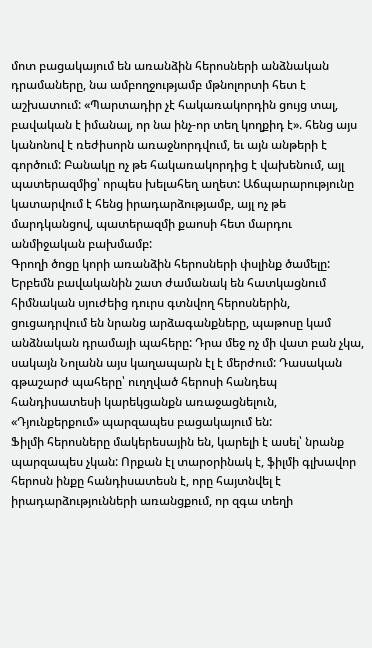մոտ բացակայում են առանձին հերոսների անձնական դրամաները, նա ամբողջությամբ մթնոլորտի հետ է աշխատում: «Պարտադիր չէ հակառակորդին ցույց տալ, բավական է իմանալ, որ նա ինչ-որ տեղ կողքիդ է». հենց այս կանոնով է ռեժիսորն առաջնորդվում, եւ այն անթերի է գործում: Բանակը ոչ թե հակառակորդից է վախենում, այլ պատերազմից՝ որպես խելահեղ աղետ: Աճպարարությունը կատարվում է հենց իրադարձությամբ, այլ ոչ թե մարդկանցով, պատերազմի քաոսի հետ մարդու անմիջական բախմամբ:
Գրողի ծոցը կորի առանձին հերոսների փսլինք ծամելը: Երբեմն բավականին շատ ժամանակ են հատկացնում հիմնական սյուժեից դուրս գտնվող հերոսներին, ցուցադրվում են նրանց արձագանքները, պաթոսը կամ անձնական դրամայի պահերը: Դրա մեջ ոչ մի վատ բան չկա, սակայն Նոլանն այս կաղապարն էլ է մերժում: Դասական գթաշարժ պահերը՝ ուղղված հերոսի հանդեպ հանդիսատեսի կարեկցանքն առաջացնելուն, «Դյունքերքում» պարզապես բացակայում են:
Ֆիլմի հերոսները մակերեսային են, կարելի է ասել՝ նրանք պարզապես չկան: Որքան էլ տարօրինակ է, ֆիլմի գլխավոր հերոսն ինքը հանդիսատեսն է, որը հայտնվել է իրադարձությունների առանցքում, որ զգա տեղի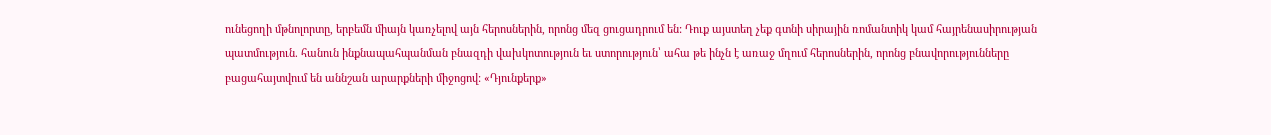ունեցողի մթնոլորտը, երբեմն միայն կառչելով այն հերոսներին, որոնց մեզ ցուցադրում են: Դուք այստեղ չեք գտնի սիրային ռոմանտիկ կամ հայրենասիրության պատմություն. հանուն ինքնապահպանման բնազդի վախկոտություն եւ ստորություն՝ ահա թե ինչն է առաջ մղում հերոսներին, որոնց բնավորությունները բացահայտվում են աննշան արարքների միջոցով: «Դյունքերք»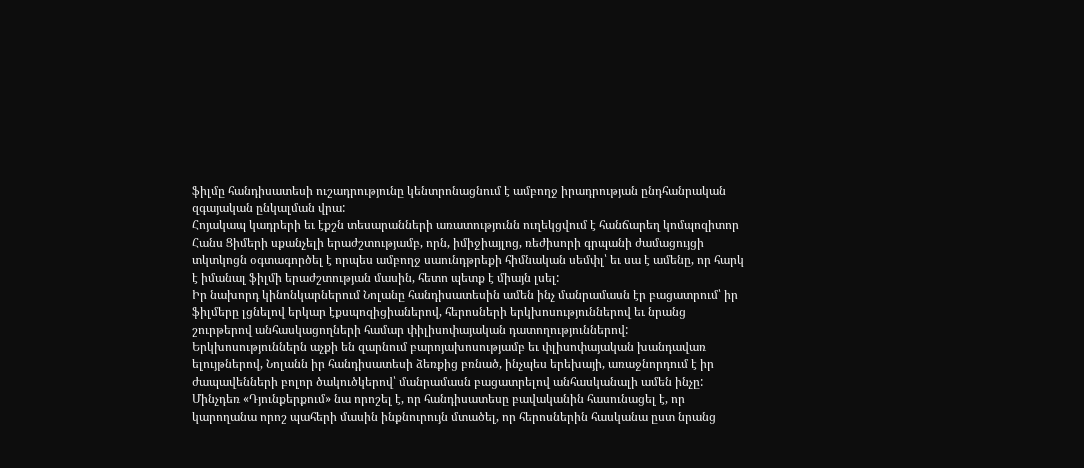ֆիլմը հանդիսատեսի ուշադրությունը կենտրոնացնում է ամբողջ իրադրության ընդհանրական զգայական ընկալման վրա:
Հոյակապ կադրերի եւ էքշն տեսարանների առատությունն ուղեկցվում է հանճարեղ կոմպոզիտոր Հանս Ցիմերի սքանչելի երաժշտությամբ, որն, իմիջիայլոց, ռեժիսորի գրպանի ժամացույցի տկտկոցն օգտագործել է որպես ամբողջ սաունդթրեքի հիմնական սեմփլ՝ եւ սա է ամենը, որ հարկ է իմանալ ֆիլմի երաժշտության մասին, հետո պետք է միայն լսել:
Իր նախորդ կինոնկարներում Նոլանը հանդիսատեսին ամեն ինչ մանրամասն էր բացատրում՝ իր ֆիլմերը լցնելով երկար էքսպոզիցիաներով, հերոսների երկխոսություններով եւ նրանց շուրթերով անհասկացողների համար փիլիսոփայական դատողություններով: Երկխոսություններն աչքի են զարնում բարոյախոսությամբ եւ փլիսոփայական խանդավառ ելույթներով, Նոլանն իր հանդիսատեսի ձեռքից բռնած, ինչպես երեխայի, առաջնորդում է իր ժապավենների բոլոր ծակուծկերով՝ մանրամասն բացատրելով անհասկանալի ամեն ինչը: Մինչդեռ «Դյունքերքում» նա որոշել է, որ հանդիսատեսը բավականին հասունացել է, որ կարողանա որոշ պահերի մասին ինքնուրույն մտածել, որ հերոսներին հասկանա ըստ նրանց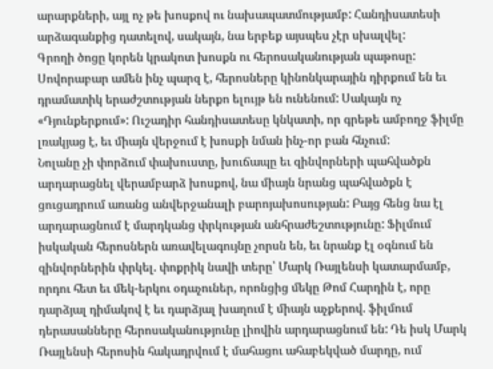արարքների, այլ ոչ թե խոսքով ու նախապատմությամբ: Հանդիսատեսի արձագանքից դատելով, սակայն, նա երբեք այսպես չէր սխալվել:
Գրողի ծոցը կորեն կրակոտ խոսքն ու հերոսականության պաթոսը: Սովորաբար ամեն ինչ պարզ է, հերոսները կինոնկարային դիրքում են եւ դրամատիկ երաժշտության ներքո ելույթ են ունենում: Սակայն ոչ «Դյունքերքում»: Ուշադիր հանդիսատեսը կնկատի, որ գրեթե ամբողջ ֆիլմը լռակյաց է, եւ միայն վերջում է խոսքի նման ինչ-որ բան հնչում:
Նոլանը չի փորձում փախուստը, խուճապը եւ զինվորների պահվածքն արդարացնել վերամբարձ խոսքով, նա միայն նրանց պահվածքն է ցուցադրում առանց անվերջանալի բարոյախոսության: Բայց հենց նա էլ արդարացնում է մարդկանց փրկության անհրաժեշտությունը: Ֆիլմում իսկական հերոսներն առավելագույնը չորսն են, եւ նրանք էլ օգնում են զինվորներին փրկել. փոքրիկ նավի տերը՝ Մարկ Ռայլենսի կատարմամբ, որդու հետ եւ մեկ-երկու օդաչուներ, որոնցից մեկը Թոմ Հարդին է, որը դարձյալ դիմակով է եւ դարձյալ խաղում է միայն աչքերով. ֆիլմում դերասանները հերոսականությունը լիովին արդարացնում են: Դե իսկ Մարկ Ռայլենսի հերոսին հակադրվում է մահացու ահաբեկված մարդը, ում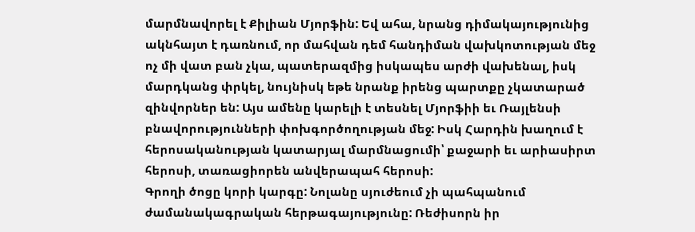մարմնավորել է Քիլիան Մյորֆին: Եվ ահա, նրանց դիմակայությունից ակնհայտ է դառնում, որ մահվան դեմ հանդիման վախկոտության մեջ ոչ մի վատ բան չկա, պատերազմից իսկապես արժի վախենալ, իսկ մարդկանց փրկել, նույնիսկ եթե նրանք իրենց պարտքը չկատարած զինվորներ են: Այս ամենը կարելի է տեսնել Մյորֆիի եւ Ռայլենսի բնավորությունների փոխգործողության մեջ: Իսկ Հարդին խաղում է հերոսականության կատարյալ մարմնացումի՝ քաջարի եւ արիասիրտ հերոսի, տառացիորեն անվերապահ հերոսի:
Գրողի ծոցը կորի կարգը: Նոլանը սյուժեում չի պահպանում ժամանակագրական հերթագայությունը: Ռեժիսորն իր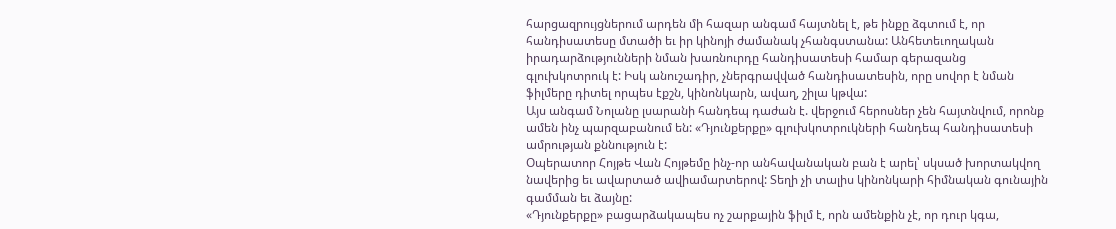հարցազրույցներում արդեն մի հազար անգամ հայտնել է, թե ինքը ձգտում է, որ հանդիսատեսը մտածի եւ իր կինոյի ժամանակ չհանգստանա: Անհետեւողական իրադարձությունների նման խառնուրդը հանդիսատեսի համար գերազանց գլուխկոտրուկ է: Իսկ անուշադիր, չներգրավված հանդիսատեսին, որը սովոր է նման ֆիլմերը դիտել որպես էքշն, կինոնկարն, ավաղ, շիլա կթվա:
Այս անգամ Նոլանը լսարանի հանդեպ դաժան է. վերջում հերոսներ չեն հայտնվում, որոնք ամեն ինչ պարզաբանում են: «Դյունքերքը» գլուխկոտրուկների հանդեպ հանդիսատեսի ամրության քննություն է:
Օպերատոր Հոյթե Վան Հոյթեմը ինչ-որ անհավանական բան է արել՝ սկսած խորտակվող նավերից եւ ավարտած ավիամարտերով: Տեղի չի տալիս կինոնկարի հիմնական գունային գամման եւ ձայնը:
«Դյունքերքը» բացարձակապես ոչ շարքային ֆիլմ է, որն ամենքին չէ, որ դուր կգա,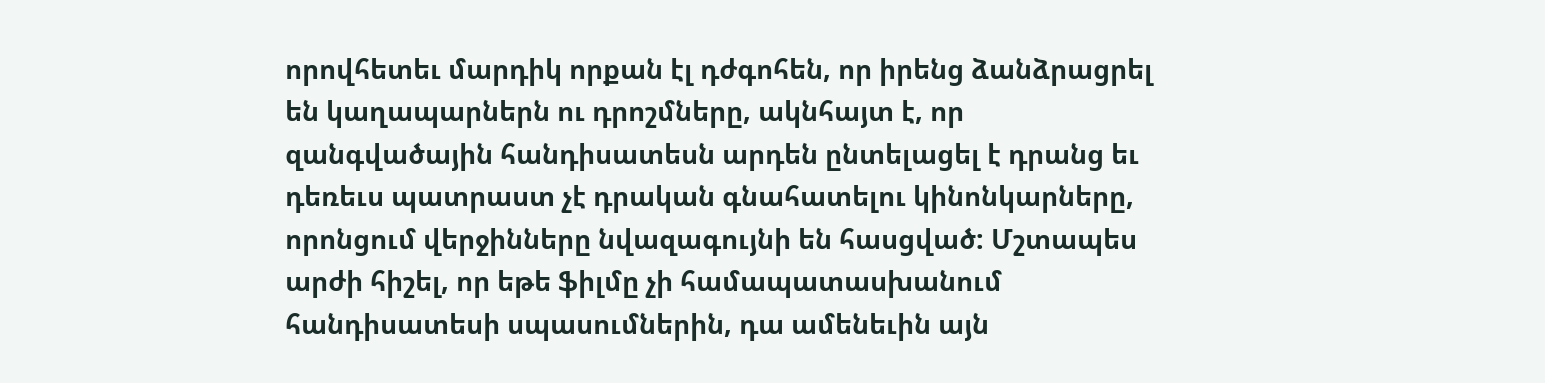որովհետեւ մարդիկ որքան էլ դժգոհեն, որ իրենց ձանձրացրել են կաղապարներն ու դրոշմները, ակնհայտ է, որ զանգվածային հանդիսատեսն արդեն ընտելացել է դրանց եւ դեռեւս պատրաստ չէ դրական գնահատելու կինոնկարները, որոնցում վերջինները նվազագույնի են հասցված: Մշտապես արժի հիշել, որ եթե ֆիլմը չի համապատասխանում հանդիսատեսի սպասումներին, դա ամենեւին այն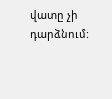վատը չի դարձնում: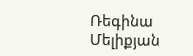Ռեգինա Մելիքյան